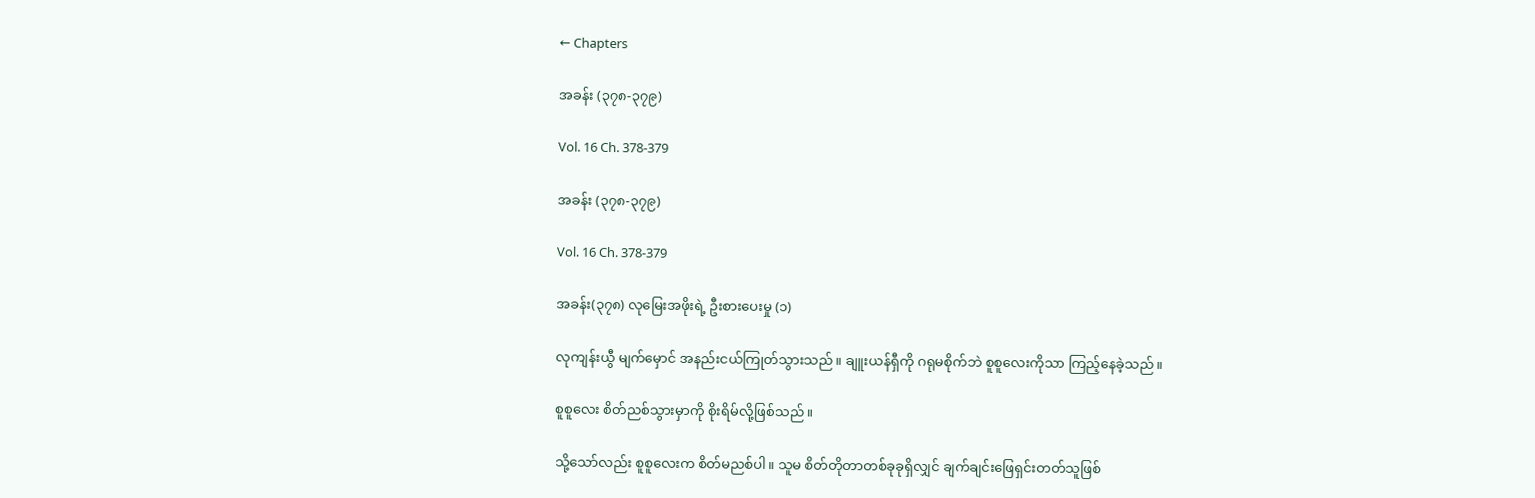← Chapters

အခန်း (၃၇၈-၃၇၉)

Vol. 16 Ch. 378-379

အခန်း (၃၇၈-၃၇၉)

Vol. 16 Ch. 378-379

အခန်း(၃၇၈) လုမြေးအဖိုးရဲ့ ဦးစားပေးမှု (၁)

လုကျန်းယွီ မျက်မှောင် အနည်းငယ်ကြုတ်သွားသည်။ ချူးယန်ရှီကို ဂရုမစိုက်ဘဲ စူစူလေးကိုသာ ကြည့်နေခဲ့သည်။

စူစူလေး စိတ်ညစ်သွားမှာကို စိုးရိမ်လို့ဖြစ်သည်။

သို့သော်လည်း စူစူလေးက စိတ်မညစ်ပါ။ သူမ စိတ်တိုတာတစ်ခုခုရှိလျှင် ချက်ချင်းဖြေရှင်းတတ်သူဖြစ်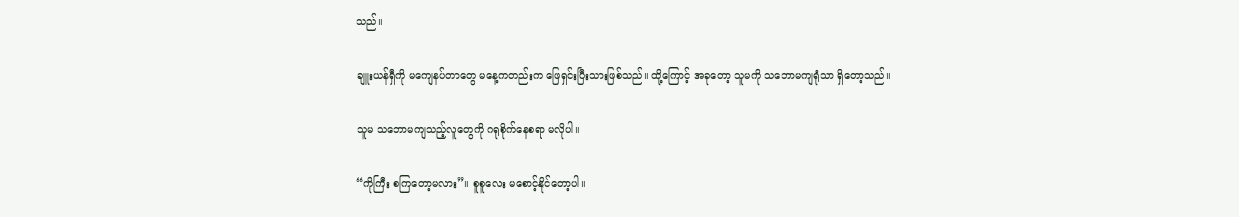သည်။

ချူးယန်ရှီကို မကျေနပ်တာတွေ မနေ့ကတည်းက ဖြေရှင်းပြီးသားဖြစ်သည်။ ထို့ကြောင့် အခုတော့ သူမကို သဘောမကျရုံသာ ရှိတော့သည်။

သူမ သဘောမကျသည့်လူတွေကို ဂရုစိုက်နေစရာ မလိုပါ။

“ကိုကြီး စကြတော့မလား”။ စူစူလေး မစောင့်နိုင်တော့ပါ။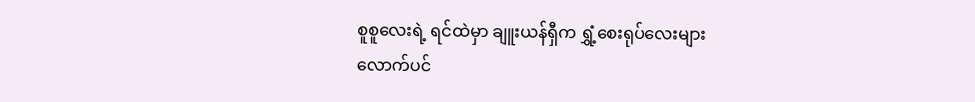စူစူလေးရဲ့ ရင်ထဲမှာ ချူးယန်ရှီက ရွှံ့စေးရုပ်လေးများလောက်ပင်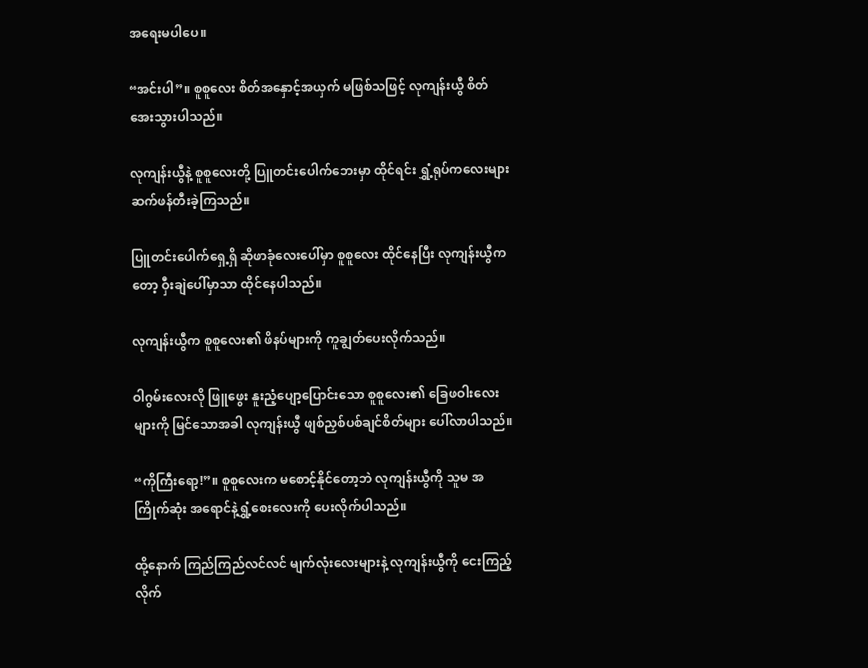အရေးမပါပေ။

“အင်းပါ”။ စူစူလေး စိတ်အနှောင့်အယှက် မဖြစ်သဖြင့် လုကျန်းယွီ စိတ်အေးသွားပါသည်။

လုကျန်းယွီနဲ့ စူစူလေးတို့ ပြူတင်းပေါက်ဘေးမှာ ထိုင်ရင်း ရွှံ့ရုပ်ကလေးများ ဆက်ဖန်တီးခဲ့ကြသည်။

ပြူတင်းပေါက်ရှေ့ရှိ ဆိုဖာခုံလေးပေါ်မှာ စူစူလေး ထိုင်နေပြီး လုကျန်းယွီကတော့ ဝှီးချဲပေါ်မှာသာ ထိုင်နေပါသည်။

လုကျန်းယွီက စူစူလေး၏ ဖိနပ်များကို ကူချွတ်ပေးလိုက်သည်။

ဝါဂွမ်းလေးလို ဖြူဖွေး နူးညံ့ပျော့ပြောင်းသော စူစူလေး၏ ခြေဖဝါးလေးများကို မြင်သောအခါ လုကျန်းယွီ ဖျစ်ညှစ်ပစ်ချင်စိတ်များ ပေါ်လာပါသည်။

“ကိုကြီးရော့!”။ စူစူလေးက မစောင့်နိုင်တော့ဘဲ လုကျန်းယွီကို သူမ အကြိုက်ဆုံး အရောင်နဲ့ရွှံ့စေးလေးကို ပေးလိုက်ပါသည်။

ထို့နောက် ကြည်ကြည်လင်လင် မျက်လုံးလေးများနဲ့ လုကျန်းယွီကို ငေးကြည့်လိုက်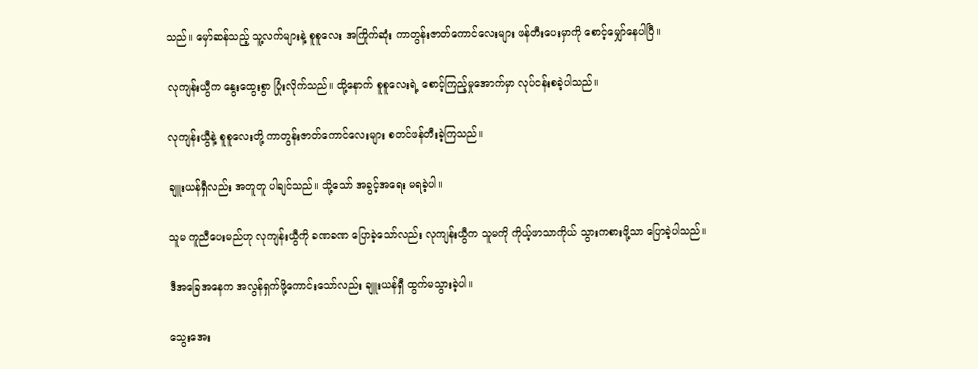သည်။ မှော်ဆန်သည့် သူ့လက်များနဲ့ စူစူလေး အကြိုက်ဆုံး ကာတွန်းဇာတ်ကောင်လေးများ ဖန်တီးပေးမှာကို စောင့်မျှော်နေပါပြီ။

လုကျန်းယွီက နွေးထွေးစွာ ပြုံးလိုက်သည်။ ထို့နောက် စူစူလေးရဲ့ စောင့်ကြည့်မှုအောက်မှာ လုပ်ငန်းစခဲ့ပါသည်။

လုကျန်းယွီနဲ့ စူစူလေးတို့ ကာတွန်းဇာတ်ကောင်လေးများ စတင်ဖန်တီးခဲ့ကြသည်။

ချူးယန်ရှီလည်း အတူတူ ပါချင်သည်။ သို့သော် အခွင့်အရေး မရခဲ့ပါ။

သူမ ကူညီပေးမည်ဟု လုကျန်းယွီကို ခဏခဏ ပြောခဲ့သော်လည်း လုကျန်းယွီက သူမကို ကိုယ့်ဖာသာကိုယ် သွားကစားဖို့သာ ပြောခဲ့ပါသည်။

ဒီအခြေအနေက အလွန်ရှက်ဖို့ကောင်းသော်လည်း ချူးယန်ရှီ ထွက်မသွားခဲ့ပါ။

သွေးအေး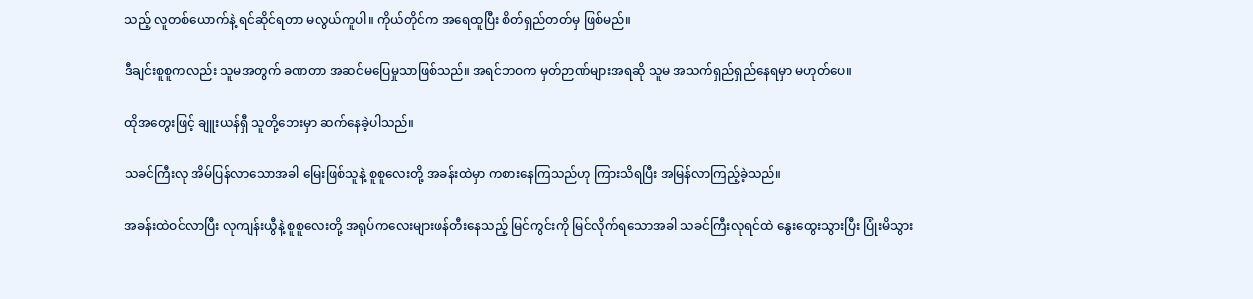သည့် လူတစ်ယောက်နဲ့ ရင်ဆိုင်ရတာ မလွယ်ကူပါ။ ကိုယ်တိုင်က အရေထူပြီး စိတ်ရှည်တတ်မှ ဖြစ်မည်။

ဒီချင်းစူစူကလည်း သူမအတွက် ခဏတာ အဆင်မပြေမှုသာဖြစ်သည်။ အရင်ဘဝက မှတ်ဉာဏ်များအရဆို သူမ အသက်ရှည်ရှည်နေရမှာ မဟုတ်ပေ။

ထိုအတွေးဖြင့် ချူးယန်ရှီ သူတို့ဘေးမှာ ဆက်နေခဲ့ပါသည်။

သခင်ကြီးလု အိမ်ပြန်လာသောအခါ မြေးဖြစ်သူနဲ့ စူစူလေးတို့ အခန်းထဲမှာ ကစားနေကြသည်ဟု ကြားသိရပြီး အမြန်လာကြည့်ခဲ့သည်။

အခန်းထဲဝင်လာပြီး လုကျန်းယွီနဲ့ စူစူလေးတို့ အရုပ်ကလေးများဖန်တီးနေသည့် မြင်ကွင်းကို မြင်လိုက်ရသောအခါ သခင်ကြီးလုရင်ထဲ နွေးထွေးသွားပြီး ပြုံးမိသွား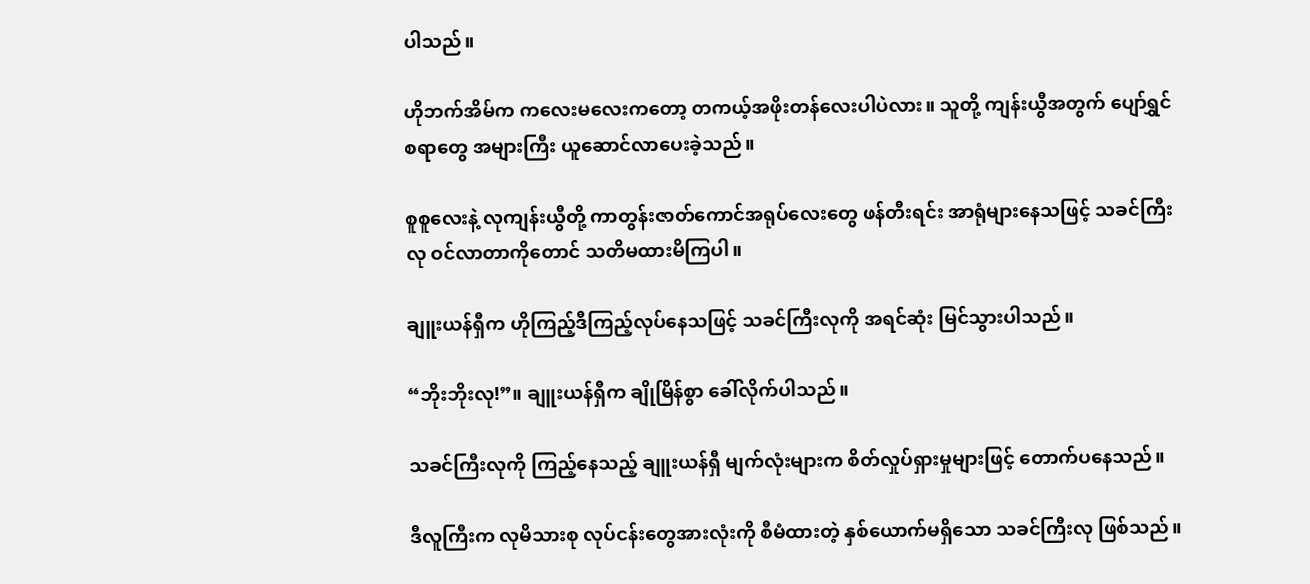ပါသည်။

ဟိုဘက်အိမ်က ကလေးမလေးကတော့ တကယ့်အဖိုးတန်လေးပါပဲလား။ သူတို့ ကျန်းယွီအတွက် ပျော်ရွှင်စရာတွေ အများကြီး ယူဆောင်လာပေးခဲ့သည်။

စူစူလေးနဲ့ လုကျန်းယွီတို့ ကာတွန်းဇာတ်ကောင်အရုပ်လေးတွေ ဖန်တီးရင်း အာရုံများနေသဖြင့် သခင်ကြီးလု ဝင်လာတာကိုတောင် သတိမထားမိကြပါ။

ချူးယန်ရှီက ဟိုကြည့်ဒီကြည့်လုပ်နေသဖြင့် သခင်ကြီးလုကို အရင်ဆုံး မြင်သွားပါသည်။

“ဘိုးဘိုးလု!”။ ချူးယန်ရှီက ချိုမြိန်စွာ ခေါ်လိုက်ပါသည်။

သခင်ကြီးလုကို ကြည့်နေသည့် ချူးယန်ရှီ မျက်လုံးများက စိတ်လှုပ်ရှားမှုများဖြင့် တောက်ပနေသည်။

ဒီလူကြီးက လုမိသားစု လုပ်ငန်းတွေအားလုံးကို စီမံထားတဲ့ နှစ်ယောက်မရှိသော သခင်ကြီးလု ဖြစ်သည်။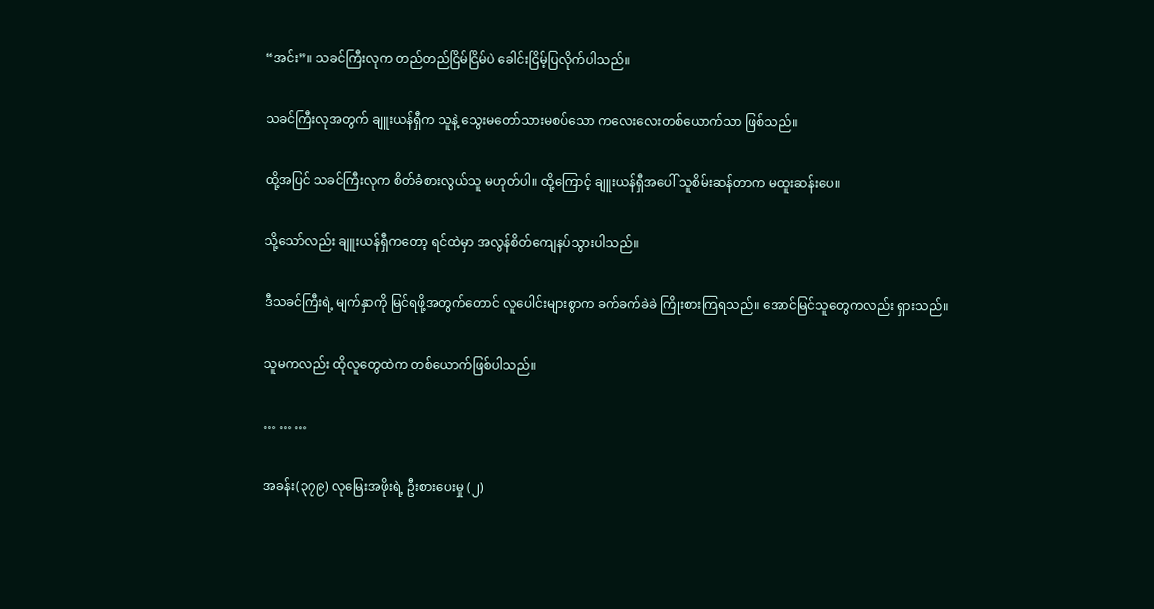“အင်း”။ သခင်ကြီးလုက တည်တည်ငြိမ်ငြိမ်ပဲ ခေါင်းငြိမ့်ပြလိုက်ပါသည်။

သခင်ကြီးလုအတွက် ချူးယန်ရှီက သူနဲ့ သွေးမတော်သားမစပ်သော ကလေးလေးတစ်ယောက်သာ ဖြစ်သည်။

ထို့အပြင် သခင်ကြီးလုက စိတ်ခံစားလွယ်သူ မဟုတ်ပါ။ ထို့ကြောင့် ချူးယန်ရှီအပေါ် သူစိမ်းဆန်တာက မထူးဆန်းပေ။

သို့သော်လည်း ချူးယန်ရှီကတော့ ရင်ထဲမှာ အလွန်စိတ်ကျေနပ်သွားပါသည်။

ဒီသခင်ကြီးရဲ့ မျက်နှာကို မြင်ရဖို့အတွက်တောင် လူပေါင်းများစွာက ခက်ခက်ခဲခဲ ကြိုးစားကြရသည်။ အောင်မြင်သူတွေကလည်း ရှားသည်။

သူမကလည်း ထိုလူတွေထဲက တစ်ယောက်ဖြစ်ပါသည်။

… … …

အခန်း(၃၇၉) လုမြေးအဖိုးရဲ့ ဦးစားပေးမှု (၂)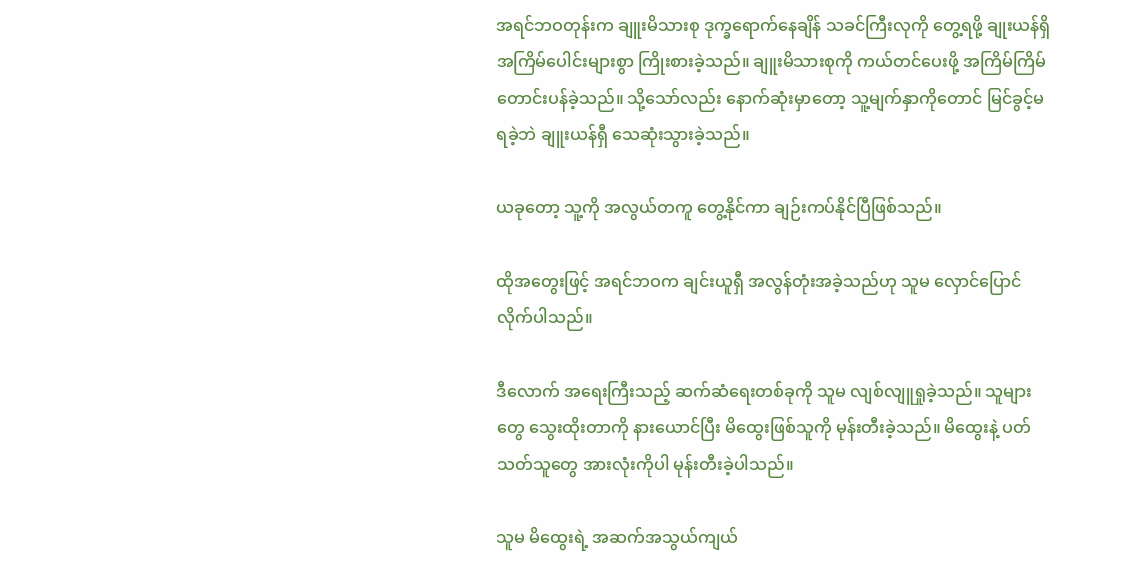အရင်ဘဝတုန်းက ချူးမိသားစု ဒုက္ခရောက်နေချိန် သခင်ကြီးလုကို တွေ့ရဖို့ ချုးယန်ရှိ အကြိမ်ပေါင်းများစွာ ကြိုးစားခဲ့သည်။ ချူးမိသားစုကို ကယ်တင်ပေးဖို့ အကြိမ်ကြိမ် တောင်းပန်ခဲ့သည်။ သို့သော်လည်း နောက်ဆုံးမှာတော့ သူ့မျက်နှာကိုတောင် မြင်ခွင့်မရခဲ့ဘဲ ချူးယန်ရှီ သေဆုံးသွားခဲ့သည်။

ယခုတော့ သူ့ကို အလွယ်တကူ တွေ့နိုင်ကာ ချဉ်းကပ်နိုင်ပြီဖြစ်သည်။

ထိုအတွေးဖြင့် အရင်ဘဝက ချင်းယူရှီ အလွန်တုံးအခဲ့သည်ဟု သူမ လှောင်ပြောင်လိုက်ပါသည်။

ဒီလောက် အရေးကြီးသည့် ဆက်ဆံရေးတစ်ခုကို သူမ လျစ်လျူရှုခဲ့သည်။ သူများတွေ သွေးထိုးတာကို နားယောင်ပြီး မိထွေးဖြစ်သူကို မုန်းတီးခဲ့သည်။ မိထွေးနဲ့ ပတ်သတ်သူတွေ အားလုံးကိုပါ မုန်းတီးခဲ့ပါသည်။

သူမ မိထွေးရဲ့ အဆက်အသွယ်ကျယ်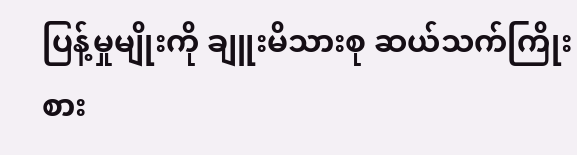ပြန့်မှုမျိုးကို ချူးမိသားစု ဆယ်သက်ကြိုးစား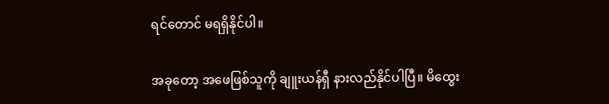ရင်တောင် မရရှိနိုင်ပါ။

အခုတော့ အဖေဖြစ်သူကို ချူးယန်ရှီ နားလည်နိုင်ပါပြီ။ မိထွေး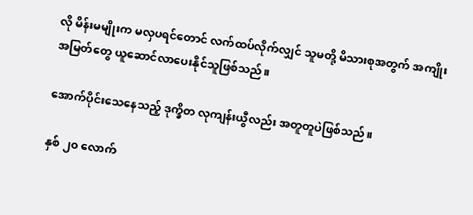လို မိန်းမမျိုးက မလှပရင်တောင် လက်ထပ်လိုက်လျှင် သူမတို့ မိသားစုအတွက် အကျိုးအမြတ်တွေ ယူဆောင်လာပေးနိုင်သူဖြစ်သည်။

အောက်ပိုင်းသေနေသည့် ဒုက္ခိတ လုကျန်းယွီလည်း အတူတူပဲဖြစ်သည်။

နှစ် ၂၀ လောက်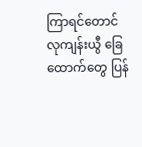ကြာရင်တောင် လုကျန်းယွီ ခြေထောက်တွေ ပြန်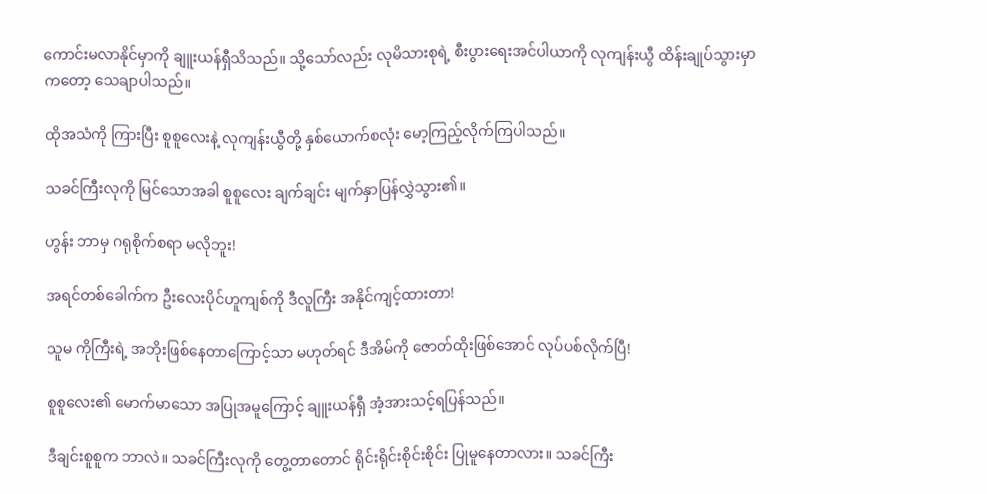ကောင်းမလာနိုင်မှာကို ချူးယန်ရှီသိသည်။ သို့သော်လည်း လုမိသားစုရဲ့ စီးပွားရေးအင်ပါယာကို လုကျန်းယွီ ထိန်းချုပ်သွားမှာကတော့ သေချာပါသည်။

ထိုအသံကို ကြားပြီး စူစူလေးနဲ့ လုကျန်းယွီတို့ နှစ်ယောက်စလုံး မော့ကြည့်လိုက်ကြပါသည်။

သခင်ကြီးလုကို မြင်သောအခါ စူစူလေး ချက်ချင်း မျက်နှာပြန်လွှဲသွား၏။

ဟွန်း ဘာမှ ဂရုစိုက်စရာ မလိုဘူး!

အရင်တစ်ခေါက်က ဦးလေးပိုင်ဟူကျစ်ကို ဒီလူကြီး အနိုင်ကျင့်ထားတာ!

သူမ ကိုကြီးရဲ့ အဘိုးဖြစ်နေတာကြောင့်သာ မဟုတ်ရင် ဒီအိမ်ကို ဇောတ်ထိုးဖြစ်အောင် လုပ်ပစ်လိုက်ပြီ!

စူစူလေး၏ မောက်မာသော အပြုအမူကြောင့် ချူးယန်ရှီ အံ့အားသင့်ရပြန်သည်။

ဒီချင်းစူစူက ဘာလဲ။ သခင်ကြီးလုကို တွေ့တာတောင် ရိုင်းရိုင်းစိုင်းစိုင်း ပြုမူနေတာလား။ သခင်ကြီး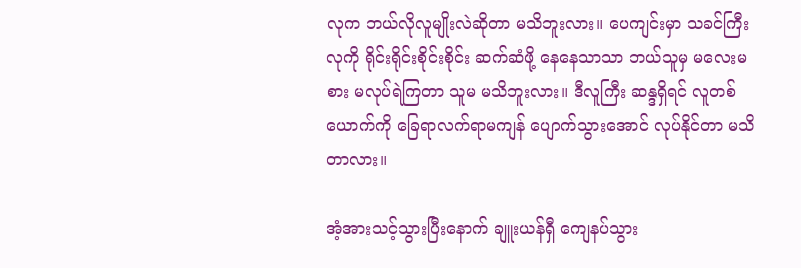လုက ဘယ်လိုလူမျိုးလဲဆိုတာ မသိဘူးလား။ ပေကျင်းမှာ သခင်ကြီးလုကို ရိုင်းရိုင်းစိုင်းစိုင်း ဆက်ဆံဖို့ နေနေသာသာ ဘယ်သူမှ မလေးမစား မလုပ်ရဲကြတာ သူမ မသိဘူးလား။ ဒီလူကြီး ဆန္ဒရှိရင် လူတစ်ယောက်ကို ခြေရာလက်ရာမကျန် ပျောက်သွားအောင် လုပ်နိုင်တာ မသိတာလား။

အံ့အားသင့်သွားပြီးနောက် ချူးယန်ရှီ ကျေနပ်သွား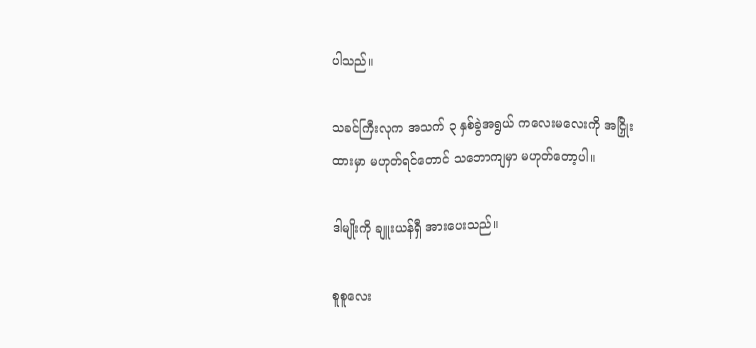ပါသည်။

သခင်ကြီးလုက အသက် ၃ နှစ်ခွဲအရွယ် ကလေးမလေးကို အငြှိုးထားမှာ မဟုတ်ရင်တောင် သဘောကျမှာ မဟုတ်တော့ပါ။

ဒါမျိုးကို ချူးယန်ရှီ အားပေးသည်။

စူစူလေး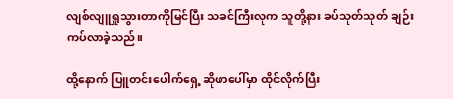လျစ်လျူရှုသွားတာကိုမြင်ပြီး သခင်ကြီးလုက သူတို့နား ခပ်သုတ်သုတ် ချဉ်းကပ်လာခဲ့သည်။

ထို့နောက် ပြူတင်းပေါက်ရှေ့ ဆိုဖာပေါ်မှာ ထိုင်လိုက်ပြီး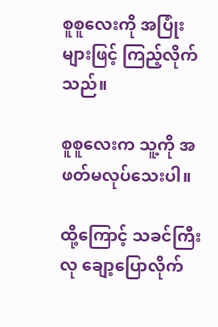စူစူလေးကို အပြုံးများဖြင့် ကြည့်လိုက်သည်။

စူစူလေးက သူ့ကို အဖတ်မလုပ်သေးပါ။

ထို့ကြောင့် သခင်ကြီးလု ချော့ပြောလိုက်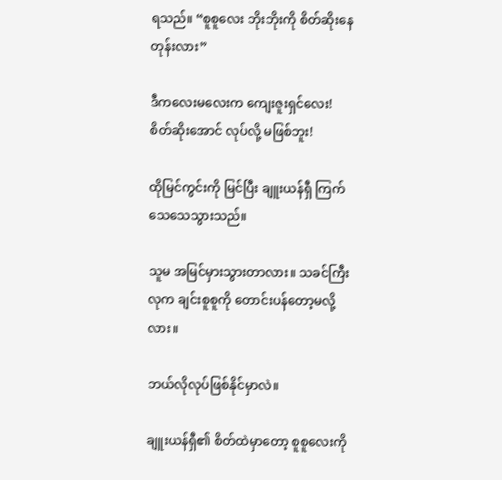ရသည်။ “စူစူလေး ဘိုးဘိုးကို စိတ်ဆိုးနေတုန်းလား”

ဒီကလေးမလေးက ကျေးဇူးရှင်လေး! စိတ်ဆိုးအောင် လုပ်လို့ မဖြစ်ဘူး!

ထိုမြင်ကွင်းကို မြင်ပြီး ချူးယန်ရှီ ကြက်သေသေသွားသည်။

သူမ အမြင်မှားသွားတာလား။ သခင်ကြီးလုက ချင်းစူစူကို တောင်းပန်တော့မလို့လား။

ဘယ်လိုလုပ်ဖြစ်နိုင်မှာလဲ။

ချူးယန်ရှီ၏ စိတ်ထဲမှာတော့ စူစူလေးကို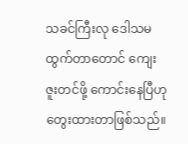သခင်ကြီးလု ဒေါသမထွက်တာတောင် ကျေးဇူးတင်ဖို့ ကောင်းနေပြီဟု တွေးထားတာဖြစ်သည်။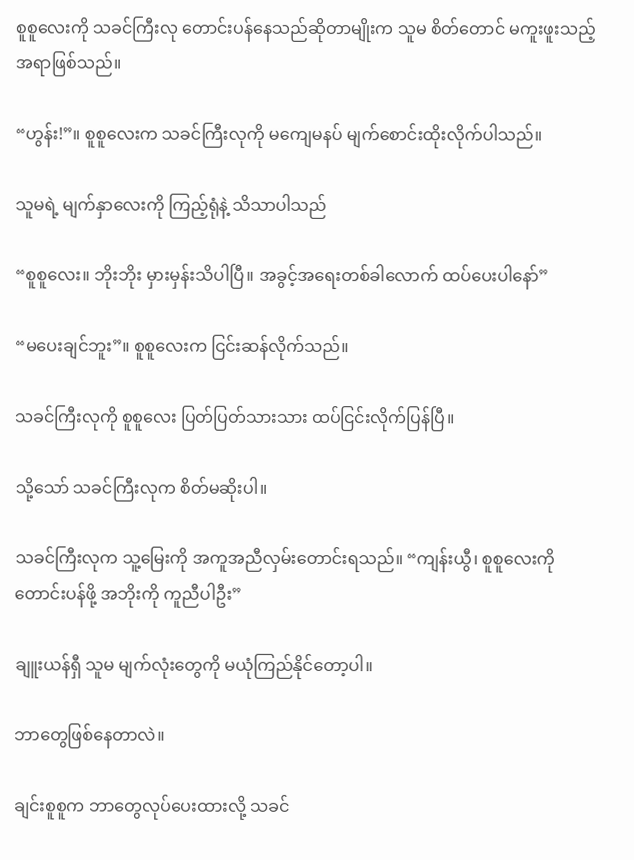စူစူလေးကို သခင်ကြီးလု တောင်းပန်နေသည်ဆိုတာမျိုးက သူမ စိတ်တောင် မကူးဖူးသည့် အရာဖြစ်သည်။

“ဟွန်း!”။ စူစူလေးက သခင်ကြီးလုကို မကျေမနပ် မျက်စောင်းထိုးလိုက်ပါသည်။

သူမရဲ့ မျက်နှာလေးကို ကြည့်ရုံနဲ့ သိသာပါသည်

“စူစူလေး။ ဘိုးဘိုး မှားမှန်းသိပါပြီ။ အခွင့်အရေးတစ်ခါလောက် ထပ်ပေးပါနော်”

“မပေးချင်ဘူး”။ စူစူလေးက ငြင်းဆန်လိုက်သည်။

သခင်ကြီးလုကို စူစူလေး ပြတ်ပြတ်သားသား ထပ်ငြင်းလိုက်ပြန်ပြီ။

သို့သော် သခင်ကြီးလုက စိတ်မဆိုးပါ။

သခင်ကြီးလုက သူ့မြေးကို အကူအညီလှမ်းတောင်းရသည်။ “ကျန်းယွီ၊ စူစူလေးကို တောင်းပန်ဖို့ အဘိုးကို ကူညီပါဦး”

ချူးယန်ရှီ သူမ မျက်လုံးတွေကို မယုံကြည်နိုင်တော့ပါ။

ဘာတွေဖြစ်နေတာလဲ။

ချင်းစူစူက ဘာတွေလုပ်ပေးထားလို့ သခင်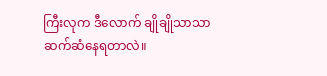ကြီးလုက ဒီလောက် ချိုချိုသာသာ ဆက်ဆံနေရတာလဲ။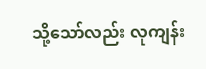သို့သော်လည်း လုကျန်း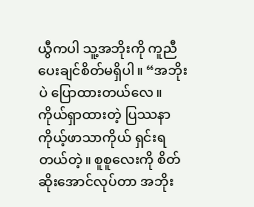ယွီကပါ သူ့အဘိုးကို ကူညီပေးချင်စိတ်မရှိပါ။ “အဘိုးပဲ ပြောထားတယ်လေ။ ကိုယ်ရှာထားတဲ့ ပြဿနာ ကိုယ့်ဖာသာကိုယ် ရှင်းရတယ်တဲ့။ စူစူလေးကို စိတ်ဆိုးအောင်လုပ်တာ အဘိုး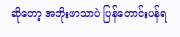ဆိုတော့ အဘိုးဖာသာပဲ ပြန်တောင်းပန်ရ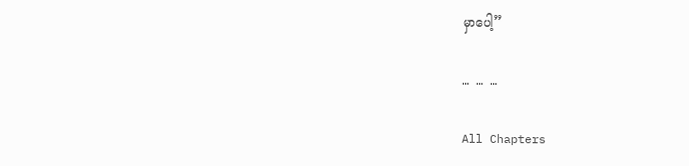မှာပေါ့”

… … …

All Chapters